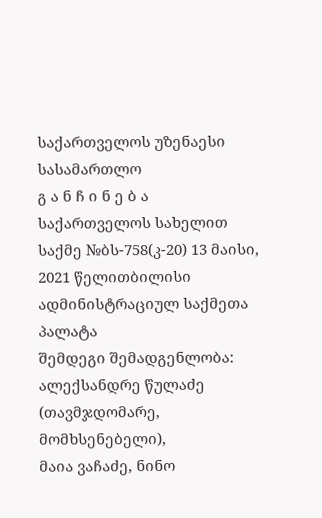საქართველოს უზენაესი სასამართლო
გ ა ნ ჩ ი ნ ე ბ ა
საქართველოს სახელით
საქმე №ბს-758(კ-20) 13 მაისი, 2021 წელითბილისი
ადმინისტრაციულ საქმეთა პალატა
შემდეგი შემადგენლობა:
ალექსანდრე წულაძე (თავმჯდომარე, მომხსენებელი),
მაია ვაჩაძე, ნინო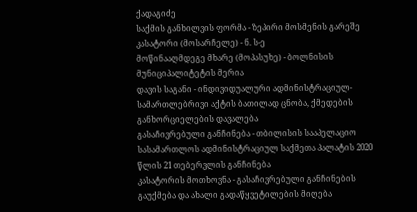ქადაგიძე
საქმის განხილვის ფორმა - ზეპირი მოსმენის გარეშე
კასატორი (მოსარჩელე) - ნ. ს-ე
მოწინააღმდეგე მხარე (მოპასუხე) - ბოლნისის მუნიციპალიტეტის მერია
დავის საგანი - ინდივიდუალური ადმინისტრაციულ-სამართლებრივი აქტის ბათილად ცნობა, ქმედების განხორციელების დავალება
გასაჩივრებული განჩინება - თბილისის სააპელაციო სასამართლოს ადმინისტრაციულ საქმეთა პალატის 2020 წლის 21 თებერვლის განჩინება
კასატორის მოთხოვნა - გასაჩივრებული განჩინების გაუქმება და ახალი გადაწყვეტილების მიღება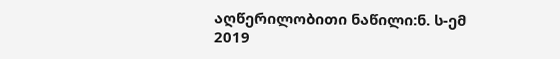აღწერილობითი ნაწილი:ნ. ს-ემ 2019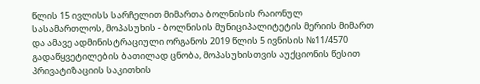წლის 15 ივლისს სარჩელით მიმართა ბოლნისის რაიონულ სასამართლოს, მოპასუხის - ბოლნისის მუნიციპალიტეტის მერიის მიმართ და ამავე ადმინისტრაციული ორგანოს 2019 წლის 5 ივნისის №11/4570 გადაწყვეტილების ბათილად ცნობა, მოპასუხისთვის აუქციონის წესით პრივატიზაციის საკითხის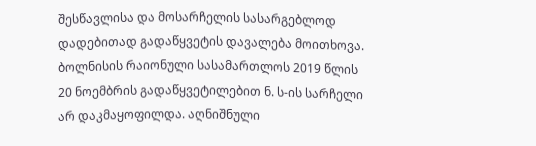შესწავლისა და მოსარჩელის სასარგებლოდ დადებითად გადაწყვეტის დავალება მოითხოვა.
ბოლნისის რაიონული სასამართლოს 2019 წლის 20 ნოემბრის გადაწყვეტილებით ნ. ს-ის სარჩელი არ დაკმაყოფილდა. აღნიშნული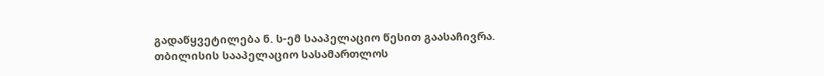გადაწყვეტილება ნ. ს-ემ სააპელაციო წესით გაასაჩივრა.
თბილისის სააპელაციო სასამართლოს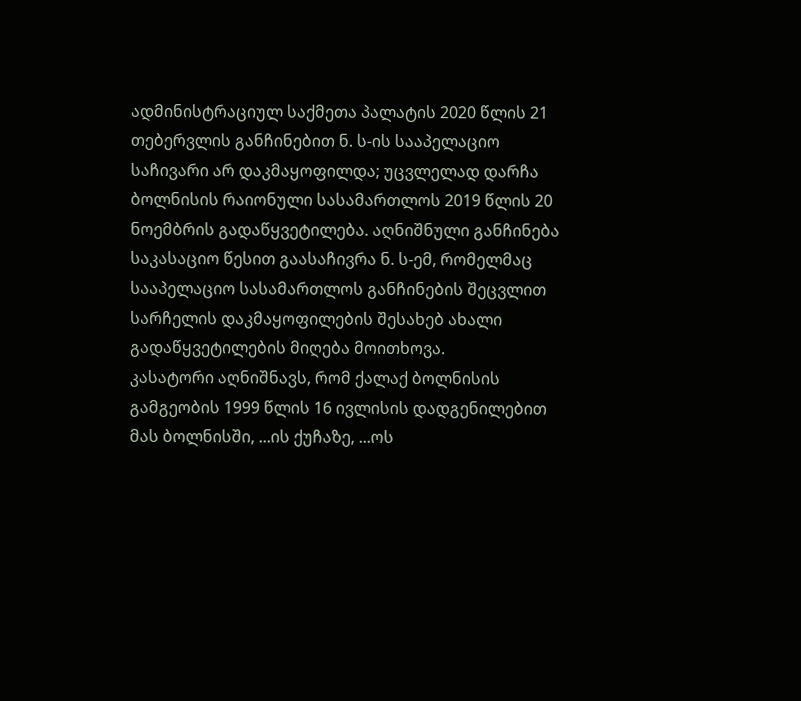ადმინისტრაციულ საქმეთა პალატის 2020 წლის 21 თებერვლის განჩინებით ნ. ს-ის სააპელაციო საჩივარი არ დაკმაყოფილდა; უცვლელად დარჩა ბოლნისის რაიონული სასამართლოს 2019 წლის 20 ნოემბრის გადაწყვეტილება. აღნიშნული განჩინება საკასაციო წესით გაასაჩივრა ნ. ს-ემ, რომელმაც სააპელაციო სასამართლოს განჩინების შეცვლით სარჩელის დაკმაყოფილების შესახებ ახალი გადაწყვეტილების მიღება მოითხოვა.
კასატორი აღნიშნავს, რომ ქალაქ ბოლნისის გამგეობის 1999 წლის 16 ივლისის დადგენილებით მას ბოლნისში, ...ის ქუჩაზე, ...ოს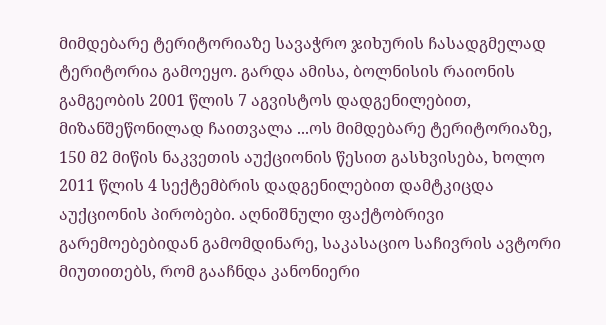მიმდებარე ტერიტორიაზე სავაჭრო ჯიხურის ჩასადგმელად ტერიტორია გამოეყო. გარდა ამისა, ბოლნისის რაიონის გამგეობის 2001 წლის 7 აგვისტოს დადგენილებით, მიზანშეწონილად ჩაითვალა ...ოს მიმდებარე ტერიტორიაზე, 150 მ2 მიწის ნაკვეთის აუქციონის წესით გასხვისება, ხოლო 2011 წლის 4 სექტემბრის დადგენილებით დამტკიცდა აუქციონის პირობები. აღნიშნული ფაქტობრივი გარემოებებიდან გამომდინარე, საკასაციო საჩივრის ავტორი მიუთითებს, რომ გააჩნდა კანონიერი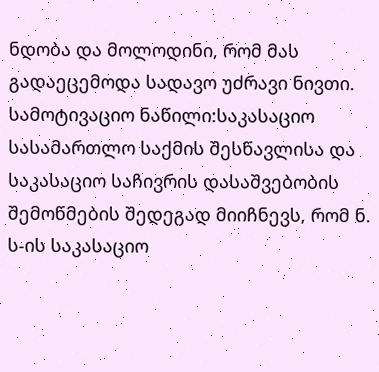ნდობა და მოლოდინი, რომ მას გადაეცემოდა სადავო უძრავი ნივთი.
სამოტივაციო ნაწილი:საკასაციო სასამართლო საქმის შესწავლისა და საკასაციო საჩივრის დასაშვებობის შემოწმების შედეგად მიიჩნევს, რომ ნ. ს-ის საკასაციო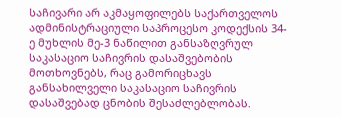საჩივარი არ აკმაყოფილებს საქართველოს ადმინისტრაციული საპროცესო კოდექსის 34-ე მუხლის მე-3 ნაწილით განსაზღვრულ საკასაციო საჩივრის დასაშვებობის მოთხოვნებს, რაც გამორიცხავს განსახილველი საკასაციო საჩივრის დასაშვებად ცნობის შესაძლებლობას.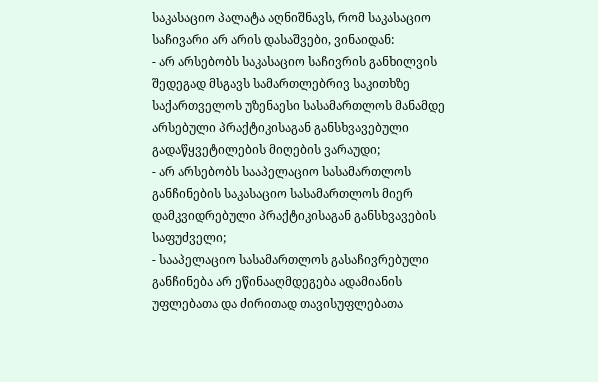საკასაციო პალატა აღნიშნავს, რომ საკასაციო საჩივარი არ არის დასაშვები, ვინაიდან:
- არ არსებობს საკასაციო საჩივრის განხილვის შედეგად მსგავს სამართლებრივ საკითხზე საქართველოს უზენაესი სასამართლოს მანამდე არსებული პრაქტიკისაგან განსხვავებული გადაწყვეტილების მიღების ვარაუდი;
- არ არსებობს სააპელაციო სასამართლოს განჩინების საკასაციო სასამართლოს მიერ დამკვიდრებული პრაქტიკისაგან განსხვავების საფუძველი;
- სააპელაციო სასამართლოს გასაჩივრებული განჩინება არ ეწინააღმდეგება ადამიანის უფლებათა და ძირითად თავისუფლებათა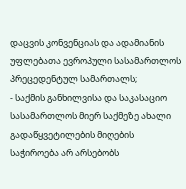დაცვის კონვენციას და ადამიანის უფლებათა ევროპული სასამართლოს პრეცედენტულ სამართალს;
- საქმის განხილვისა და საკასაციო სასამართლოს მიერ საქმეზე ახალი გადაწყვეტილების მიღების საჭიროება არ არსებობს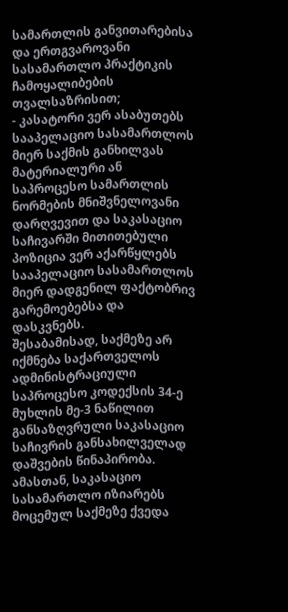სამართლის განვითარებისა და ერთგვაროვანი სასამართლო პრაქტიკის ჩამოყალიბების თვალსაზრისით;
- კასატორი ვერ ასაბუთებს სააპელაციო სასამართლოს მიერ საქმის განხილვას მატერიალური ან საპროცესო სამართლის ნორმების მნიშვნელოვანი დარღვევით და საკასაციო საჩივარში მითითებული პოზიცია ვერ აქარწყლებს სააპელაციო სასამართლოს მიერ დადგენილ ფაქტობრივ გარემოებებსა და დასკვნებს.
შესაბამისად, საქმეზე არ იქმნება საქართველოს ადმინისტრაციული საპროცესო კოდექსის 34-ე მუხლის მე-3 ნაწილით განსაზღვრული საკასაციო საჩივრის განსახილველად დაშვების წინაპირობა. ამასთან, საკასაციო სასამართლო იზიარებს მოცემულ საქმეზე ქვედა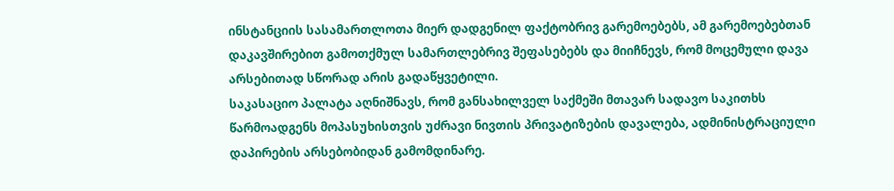ინსტანციის სასამართლოთა მიერ დადგენილ ფაქტობრივ გარემოებებს, ამ გარემოებებთან დაკავშირებით გამოთქმულ სამართლებრივ შეფასებებს და მიიჩნევს, რომ მოცემული დავა არსებითად სწორად არის გადაწყვეტილი.
საკასაციო პალატა აღნიშნავს, რომ განსახილველ საქმეში მთავარ სადავო საკითხს წარმოადგენს მოპასუხისთვის უძრავი ნივთის პრივატიზების დავალება, ადმინისტრაციული დაპირების არსებობიდან გამომდინარე.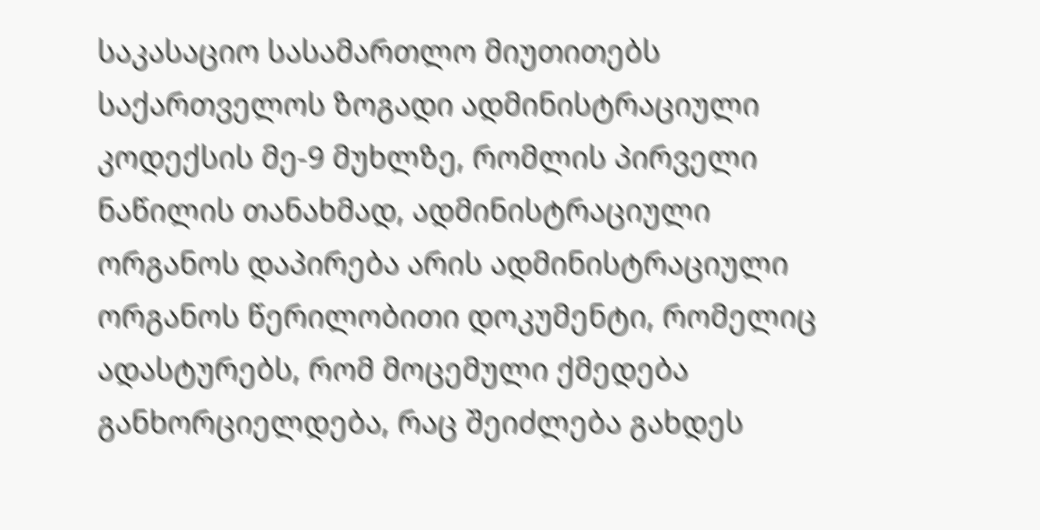საკასაციო სასამართლო მიუთითებს საქართველოს ზოგადი ადმინისტრაციული კოდექსის მე-9 მუხლზე, რომლის პირველი ნაწილის თანახმად, ადმინისტრაციული ორგანოს დაპირება არის ადმინისტრაციული ორგანოს წერილობითი დოკუმენტი, რომელიც ადასტურებს, რომ მოცემული ქმედება განხორციელდება, რაც შეიძლება გახდეს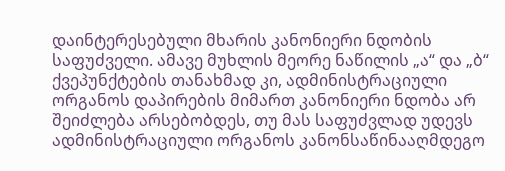დაინტერესებული მხარის კანონიერი ნდობის საფუძველი. ამავე მუხლის მეორე ნაწილის „ა“ და „ბ“ ქვეპუნქტების თანახმად კი, ადმინისტრაციული ორგანოს დაპირების მიმართ კანონიერი ნდობა არ შეიძლება არსებობდეს, თუ მას საფუძვლად უდევს ადმინისტრაციული ორგანოს კანონსაწინააღმდეგო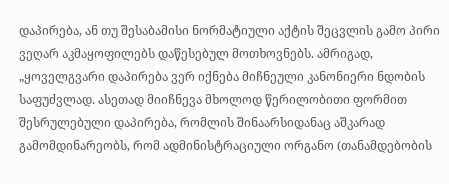დაპირება, ან თუ შესაბამისი ნორმატიული აქტის შეცვლის გამო პირი ვეღარ აკმაყოფილებს დაწესებულ მოთხოვნებს. ამრიგად, „ყოველგვარი დაპირება ვერ იქნება მიჩნეული კანონიერი ნდობის საფუძვლად. ასეთად მიიჩნევა მხოლოდ წერილობითი ფორმით შესრულებული დაპირება, რომლის შინაარსიდანაც აშკარად გამომდინარეობს, რომ ადმინისტრაციული ორგანო (თანამდებობის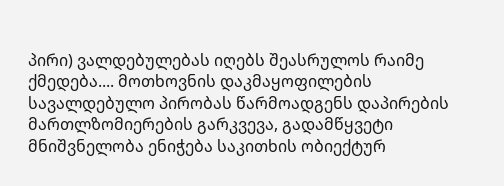პირი) ვალდებულებას იღებს შეასრულოს რაიმე ქმედება.... მოთხოვნის დაკმაყოფილების სავალდებულო პირობას წარმოადგენს დაპირების მართლზომიერების გარკვევა, გადამწყვეტი მნიშვნელობა ენიჭება საკითხის ობიექტურ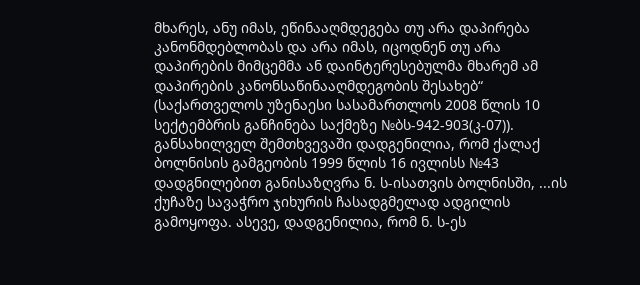მხარეს, ანუ იმას, ეწინააღმდეგება თუ არა დაპირება კანონმდებლობას და არა იმას, იცოდნენ თუ არა დაპირების მიმცემმა ან დაინტერესებულმა მხარემ ამ დაპირების კანონსაწინააღმდეგობის შესახებ“ (საქართველოს უზენაესი სასამართლოს 2008 წლის 10 სექტემბრის განჩინება საქმეზე №ბს-942-903(კ-07)).
განსახილველ შემთხვევაში დადგენილია, რომ ქალაქ ბოლნისის გამგეობის 1999 წლის 16 ივლისს №43 დადგნილებით განისაზღვრა ნ. ს-ისათვის ბოლნისში, ...ის ქუჩაზე სავაჭრო ჯიხურის ჩასადგმელად ადგილის გამოყოფა. ასევე, დადგენილია, რომ ნ. ს-ეს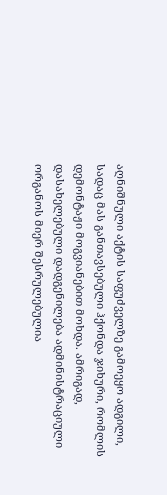აღნიშნული აქტის საფუძველზე გამოეყო ადგილი, სადაც მას განთავსებული ჰქონდა ჯიხური, რომლის დემონტაჟი მოგვიანებით მოხდა. ამრიგად, დასახელებული დადგენილება ადმინისტრაციული ორგანოს მიერ შესრულებულია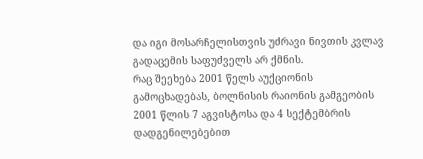და იგი მოსარჩელისთვის უძრავი ნივთის კვლავ გადაცემის საფუძველს არ ქმნის.
რაც შეეხება 2001 წელს აუქციონის გამოცხადებას, ბოლნისის რაიონის გამგეობის 2001 წლის 7 აგვისტოსა და 4 სექტემბრის დადგენილებებით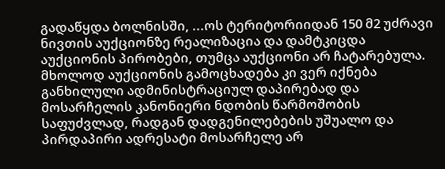გადაწყდა ბოლნისში, ...ოს ტერიტორიიდან 150 მ2 უძრავი ნივთის აუქციონზე რეალიზაცია და დამტკიცდა აუქციონის პირობები, თუმცა აუქციონი არ ჩატარებულა. მხოლოდ აუქციონის გამოცხადება კი ვერ იქნება განხილული ადმინისტრაციულ დაპირებად და მოსარჩელის კანონიერი ნდობის წარმოშობის საფუძვლად, რადგან დადგენილებების უშუალო და პირდაპირი ადრესატი მოსარჩელე არ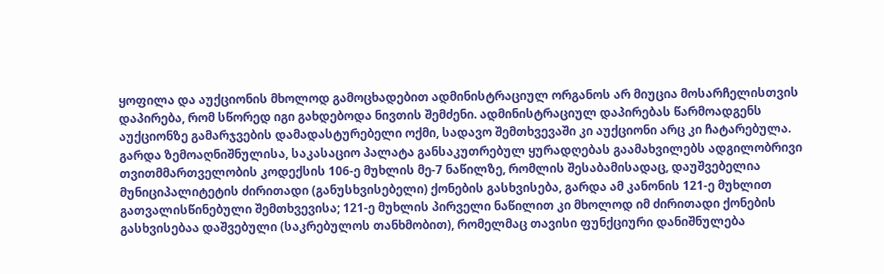ყოფილა და აუქციონის მხოლოდ გამოცხადებით ადმინისტრაციულ ორგანოს არ მიუცია მოსარჩელისთვის დაპირება, რომ სწორედ იგი გახდებოდა ნივთის შემძენი. ადმინისტრაციულ დაპირებას წარმოადგენს აუქციონზე გამარჯვების დამადასტურებელი ოქმი, სადავო შემთხვევაში კი აუქციონი არც კი ჩატარებულა.
გარდა ზემოაღნიშნულისა, საკასაციო პალატა განსაკუთრებულ ყურადღებას გაამახვილებს ადგილობრივი თვითმმართველობის კოდექსის 106-ე მუხლის მე-7 ნაწილზე, რომლის შესაბამისადაც, დაუშვებელია მუნიციპალიტეტის ძირითადი (განუსხვისებელი) ქონების გასხვისება, გარდა ამ კანონის 121-ე მუხლით გათვალისწინებული შემთხვევისა; 121-ე მუხლის პირველი ნაწილით კი მხოლოდ იმ ძირითადი ქონების გასხვისებაა დაშვებული (საკრებულოს თანხმობით), რომელმაც თავისი ფუნქციური დანიშნულება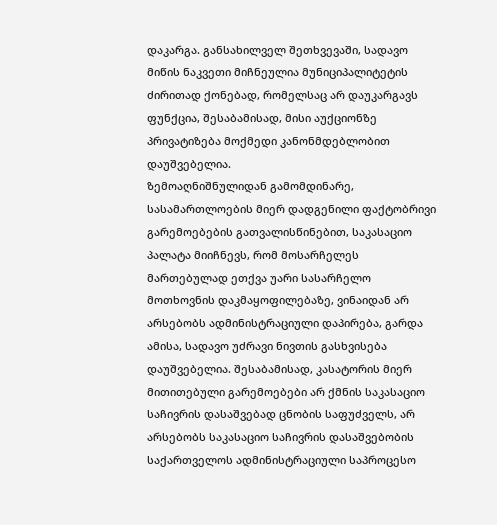დაკარგა. განსახილველ შეთხვევაში, სადავო მიწის ნაკვეთი მიჩნეულია მუნიციპალიტეტის ძირითად ქონებად, რომელსაც არ დაუკარგავს ფუნქცია, შესაბამისად, მისი აუქციონზე პრივატიზება მოქმედი კანონმდებლობით დაუშვებელია.
ზემოაღნიშნულიდან გამომდინარე, სასამართლოების მიერ დადგენილი ფაქტობრივი გარემოებების გათვალისწინებით, საკასაციო პალატა მიიჩნევს, რომ მოსარჩელეს მართებულად ეთქვა უარი სასარჩელო მოთხოვნის დაკმაყოფილებაზე, ვინაიდან არ არსებობს ადმინისტრაციული დაპირება, გარდა ამისა, სადავო უძრავი ნივთის გასხვისება დაუშვებელია. შესაბამისად, კასატორის მიერ მითითებული გარემოებები არ ქმნის საკასაციო საჩივრის დასაშვებად ცნობის საფუძველს, არ არსებობს საკასაციო საჩივრის დასაშვებობის საქართველოს ადმინისტრაციული საპროცესო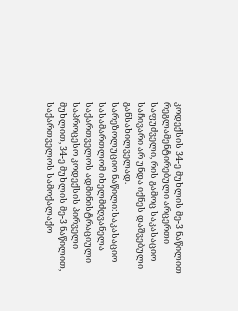კოდექსის 34-ე მუხლის მე-3 ნაწილით რეგლამენტირებული არცერთი საფუძველი, რის გამოც საკასაციო საჩივარი არ უნდა იქნეს დაშვებული განსახილველად.
სარეზოლუციო ნაწილი:საკასაციო სასამართლომ იხელმძღვანელა საქართველოს ადმინისტრაციული საპროცესო კოდექსის პირველი მუხლით, 34-ე მუხლის მე-3 ნაწილით, საქართველოს სამოქალაქო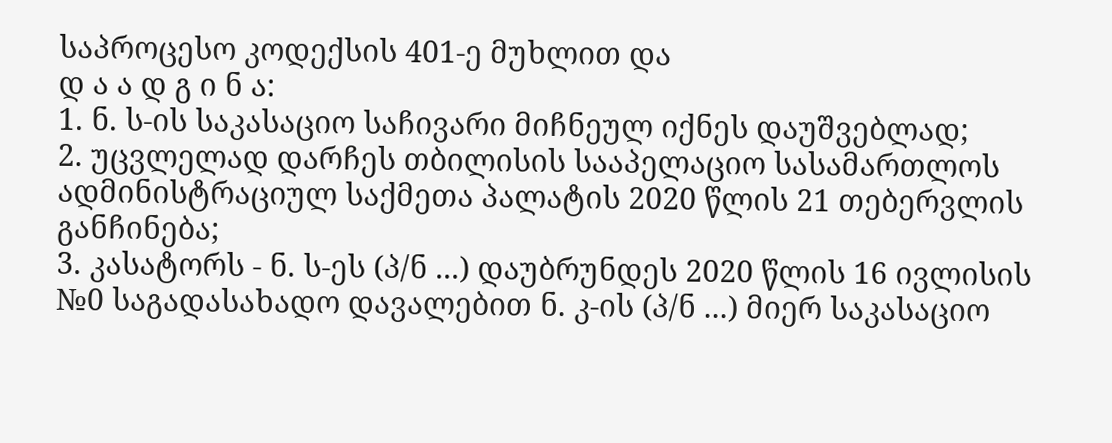საპროცესო კოდექსის 401-ე მუხლით და
დ ა ა დ გ ი ნ ა:
1. ნ. ს-ის საკასაციო საჩივარი მიჩნეულ იქნეს დაუშვებლად;
2. უცვლელად დარჩეს თბილისის სააპელაციო სასამართლოს ადმინისტრაციულ საქმეთა პალატის 2020 წლის 21 თებერვლის განჩინება;
3. კასატორს - ნ. ს-ეს (პ/ნ ...) დაუბრუნდეს 2020 წლის 16 ივლისის №0 საგადასახადო დავალებით ნ. კ-ის (პ/ნ ...) მიერ საკასაციო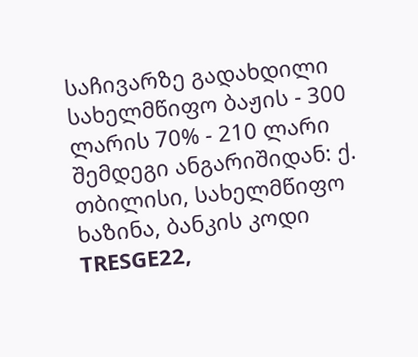საჩივარზე გადახდილი სახელმწიფო ბაჟის - 300 ლარის 70% - 210 ლარი შემდეგი ანგარიშიდან: ქ. თბილისი, სახელმწიფო ხაზინა, ბანკის კოდი TRESGE22,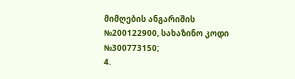მიმღების ანგარიშის №200122900, სახაზინო კოდი №300773150;
4.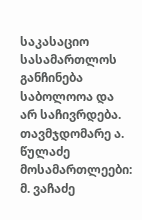საკასაციო სასამართლოს განჩინება საბოლოოა და არ საჩივრდება.
თავმჯდომარე ა. წულაძე
მოსამართლეები: მ. ვაჩაძე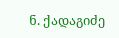ნ. ქადაგიძე